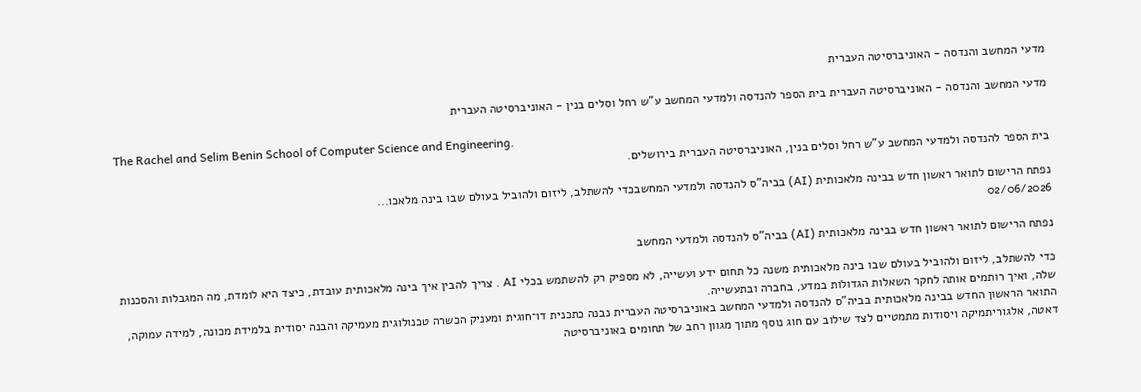מדעי המחשב והנדסה - האוניברסיטה העברית

מדעי המחשב והנדסה - האוניברסיטה העברית בית הספר להנדסה ולמדעי המחשב ע"ש רחל וסלים בנין - האוניברסיטה העברית

The Rachel and Selim Benin School of Computer Science and Engineering.
בית הספר להנדסה ולמדעי המחשב ע"ש רחל וסלים בנין, האוניברסיטה העברית בירושלים.

נפתח הרישום לתואר ראשון חדש בבינה מלאכותית (AI) בביה"ס להנדסה ולמדעי המחשבכדי להשתלב, ליזום ולהוביל בעולם שבו בינה מלאכו...
02/06/2026

נפתח הרישום לתואר ראשון חדש בבינה מלאכותית (AI) בביה"ס להנדסה ולמדעי המחשב

כדי להשתלב, ליזום ולהוביל בעולם שבו בינה מלאכותית משנה כל תחום ידע ועשייה, לא מספיק רק להשתמש בכלי AI . צריך להבין איך בינה מלאכותית עובדת, כיצד היא לומדת, מה המגבלות והסכנות שלה, ואיך רותמים אותה לחקר השאלות הגדולות במדע, בחברה ובתעשייה.
התואר הראשון החדש בבינה מלאכותית בביה"ס להנדסה ולמדעי המחשב באוניברסיטה העברית נבנה כתכנית דו־חוגית ומעניק הכשרה טכנולוגית מעמיקה והבנה יסודית בלמידת מכונה, למידה עמוקה, דאטה, אלגוריתמיקה ויסודות מתמטיים לצד שילוב עם חוג נוסף מתוך מגוון רחב של תחומים באוניברסיטה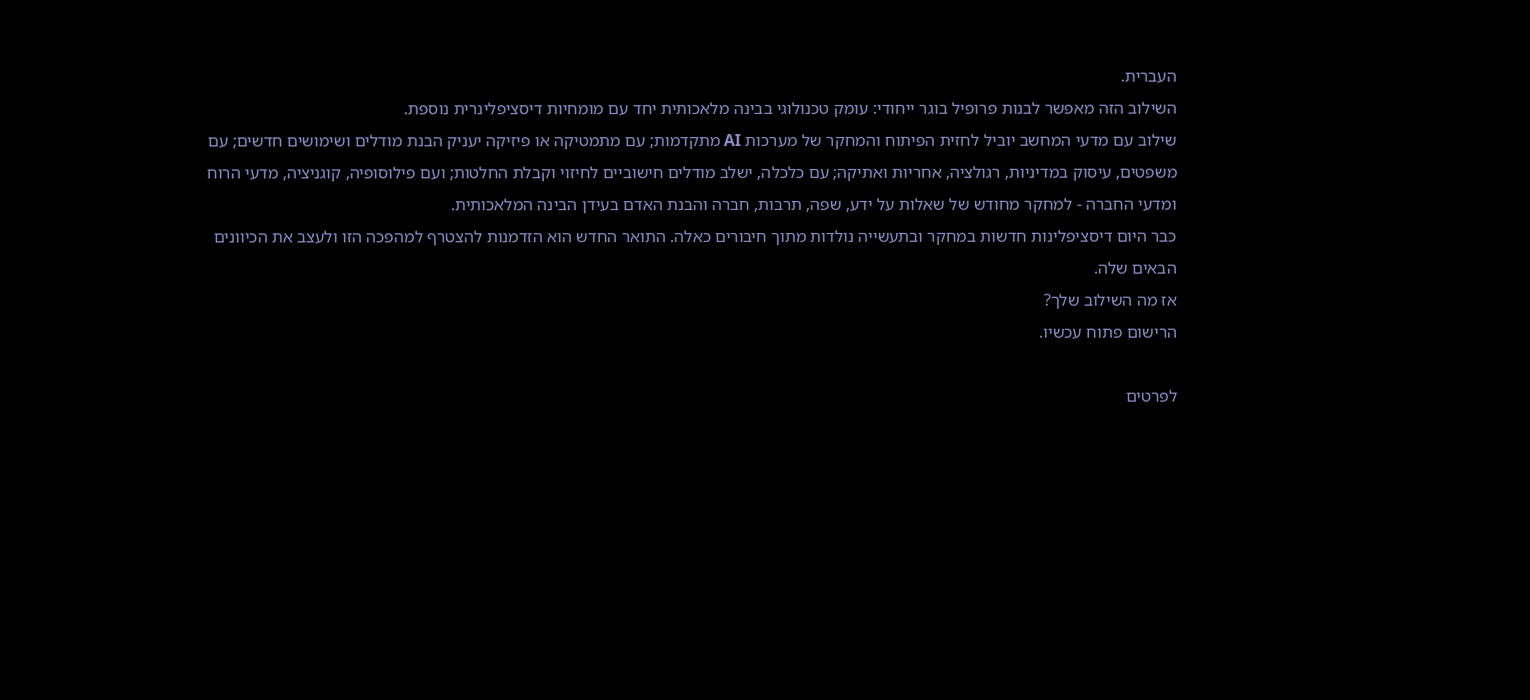העברית.
השילוב הזה מאפשר לבנות פרופיל בוגר ייחודי: עומק טכנולוגי בבינה מלאכותית יחד עם מומחיות דיסציפלינרית נוספת.
שילוב עם מדעי המחשב יוביל לחזית הפיתוח והמחקר של מערכות AI מתקדמות; עם מתמטיקה או פיזיקה יעניק הבנת מודלים ושימושים חדשים; עם משפטים, עיסוק במדיניות, רגולציה, אחריות ואתיקה; עם כלכלה, ישלב מודלים חישוביים לחיזוי וקבלת החלטות; ועם פילוסופיה, קוגניציה, מדעי הרוח ומדעי החברה - למחקר מחודש של שאלות על ידע, שפה, תרבות, חברה והבנת האדם בעידן הבינה המלאכותית.
כבר היום דיסציפלינות חדשות במחקר ובתעשייה נולדות מתוך חיבורים כאלה. התואר החדש הוא הזדמנות להצטרף למהפכה הזו ולעצב את הכיוונים הבאים שלה.
אז מה השילוב שלך?
הרישום פתוח עכשיו.

לפרטים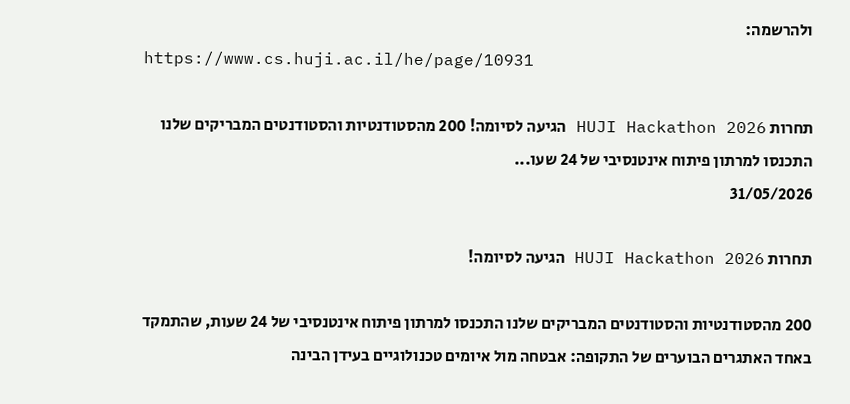ולהרשמה:
https://www.cs.huji.ac.il/he/page/10931

תחרות HUJI Hackathon 2026 הגיעה לסיומה! 200 מהסטודנטיות והסטודנטים המבריקים שלנו התכנסו למרתון פיתוח אינטנסיבי של 24 שעו...
31/05/2026

תחרות HUJI Hackathon 2026 הגיעה לסיומה!

200 מהסטודנטיות והסטודנטים המבריקים שלנו התכנסו למרתון פיתוח אינטנסיבי של 24 שעות, שהתמקד באחד האתגרים הבוערים של התקופה: אבטחה מול איומים טכנולוגיים בעידן הבינה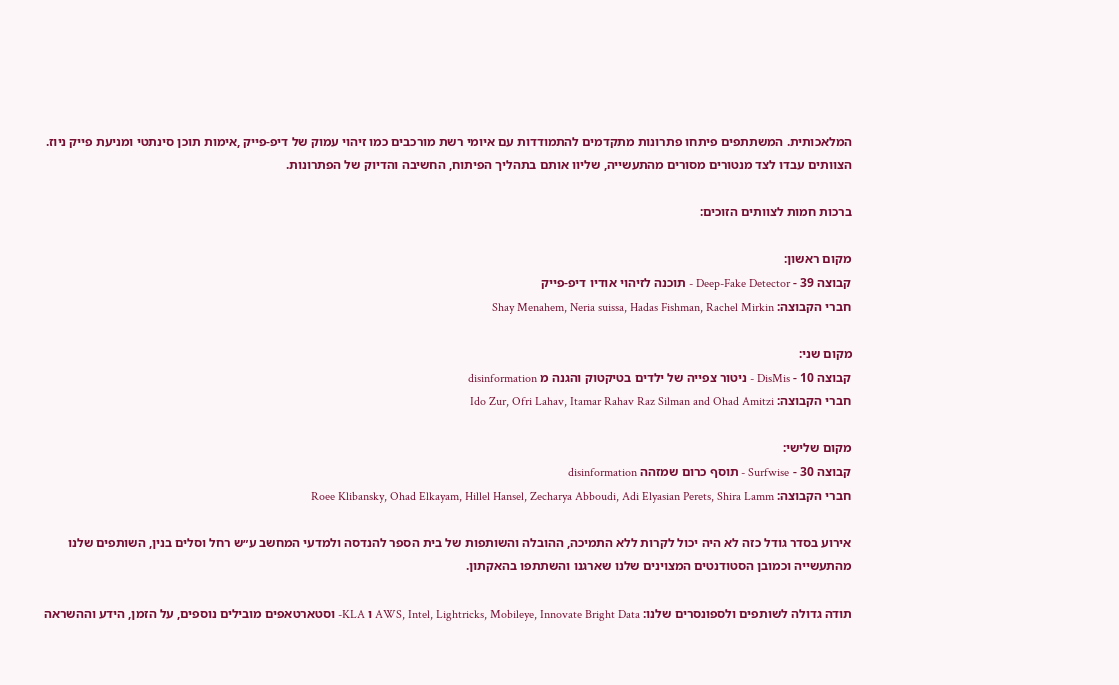המלאכותית. המשתתפים פיתחו פתרונות מתקדמים להתמודדות עם איומי רשת מורכבים כמו זיהוי עמוק של דיפ-פייק ,אימות תוכן סינתטי ומניעת פייק ניוז.
הצוותים עבדו לצד מנטורים מסורים מהתעשייה, שליוו אותם בתהליך הפיתוח, החשיבה והדיוק של הפתרונות.

ברכות חמות לצוותים הזוכים:

מקום ראשון:
קבוצה 39 - Deep-Fake Detector - תוכנה לזיהוי אודיו דיפ-פייק
חברי הקבוצה: Shay Menahem, Neria suissa, Hadas Fishman, Rachel Mirkin

מקום שני:
קבוצה 10 - DisMis - ניטור צפייה של ילדים בטיקטוק והגנה מ disinformation
חברי הקבוצה: Ido Zur, Ofri Lahav, Itamar Rahav Raz Silman and Ohad Amitzi

מקום שלישי:
קבוצה 30 - Surfwise - תוסף כרום שמזהה disinformation
חברי הקבוצה: Roee Klibansky, Ohad Elkayam, Hillel Hansel, Zecharya Abboudi, Adi Elyasian Perets, Shira Lamm

אירוע בסדר גודל כזה לא היה יכול לקרות ללא התמיכה, ההובלה והשותפות של בית הספר להנדסה ולמדעי המחשב ע״ש רחל וסלים בנין, השותפים שלנו מהתעשייה וכמובן הסטודנטים המצוינים שלנו שארגנו והשתתפו בהאקתון.

תודה גדולה לשותפים ולספונסרים שלנו: AWS, Intel, Lightricks, Mobileye, Innovate Bright Data ו KLA- וסטארטאפים מובילים נוספים, על הזמן, הידע וההשראה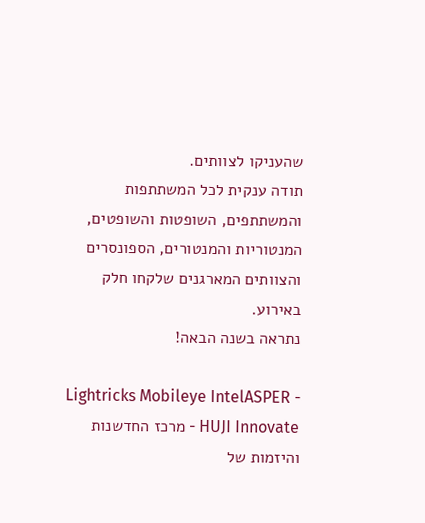שהעניקו לצוותים.
תודה ענקית לכל המשתתפות והמשתתפים, השופטות והשופטים, המנטוריות והמנטורים, הספונסרים והצוותים המארגנים שלקחו חלק באירוע.
נתראה בשנה הבאה!

Lightricks Mobileye IntelASPER - HUJI Innovate - מרכז החדשנות והיזמות של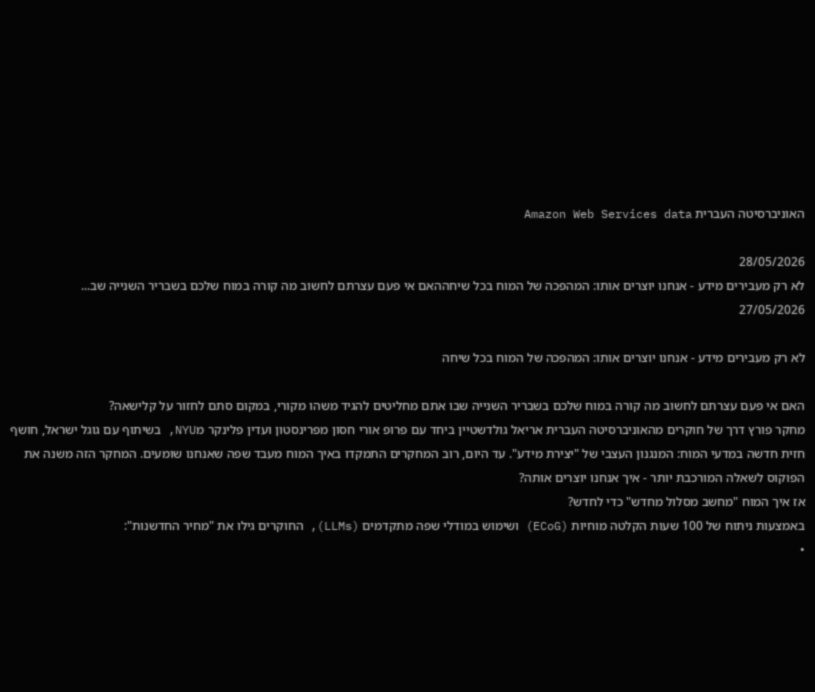האוניברסיטה העברית Amazon Web Services data

28/05/2026
לא רק מעבירים מידע - אנחנו יוצרים אותו: המהפכה של המוח בכל שיחההאם אי פעם עצרתם לחשוב מה קורה במוח שלכם בשבריר השנייה שב...
27/05/2026

לא רק מעבירים מידע - אנחנו יוצרים אותו: המהפכה של המוח בכל שיחה

האם אי פעם עצרתם לחשוב מה קורה במוח שלכם בשבריר השנייה שבו אתם מחליטים להגיד משהו מקורי, במקום סתם לחזור על קלישאה?
מחקר פורץ דרך של חוקרים מהאוניברסיטה העברית אריאל גולדשטיין ביחד עם פרופ אורי חסון מפרינסטון ועדין פלינקר מNYU, בשיתוף עם גוגל ישראל, חושף חזית חדשה במדעי המוח: המנגנון העצבי של "יצירת מידע". עד היום, רוב המחקרים התמקדו באיך המוח מעבד שפה שאנחנו שומעים. המחקר הזה משנה את הפוקוס לשאלה המורכבת יותר - איך אנחנו יוצרים אותה?
אז איך המוח "מחשב מסלול מחדש" כדי לחדש?
באמצעות ניתוח של 100 שעות הקלטה מוחיות (ECoG) ושימוש במודלי שפה מתקדמים (LLMs), החוקרים גילו את "מחיר החדשנות":
•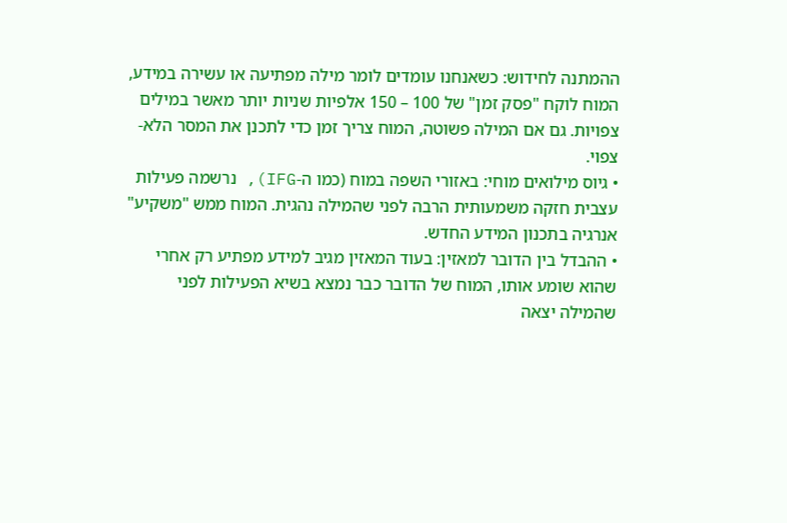ההמתנה לחידוש: כשאנחנו עומדים לומר מילה מפתיעה או עשירה במידע, המוח לוקח "פסק זמן" של 100 – 150 אלפיות שניות יותר מאשר במילים צפויות. גם אם המילה פשוטה, המוח צריך זמן כדי לתכנן את המסר הלא-צפוי.
• גיוס מילואים מוחי: באזורי השפה במוח (כמו ה-IFG), נרשמה פעילות עצבית חזקה משמעותית הרבה לפני שהמילה נהגית. המוח ממש "משקיע" אנרגיה בתכנון המידע החדש.
• ההבדל בין הדובר למאזין: בעוד המאזין מגיב למידע מפתיע רק אחרי שהוא שומע אותו, המוח של הדובר כבר נמצא בשיא הפעילות לפני שהמילה יצאה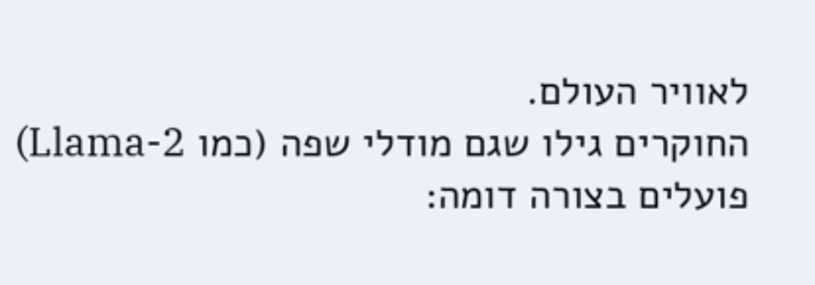לאוויר העולם.
החוקרים גילו שגם מודלי שפה (כמו Llama-2) פועלים בצורה דומה: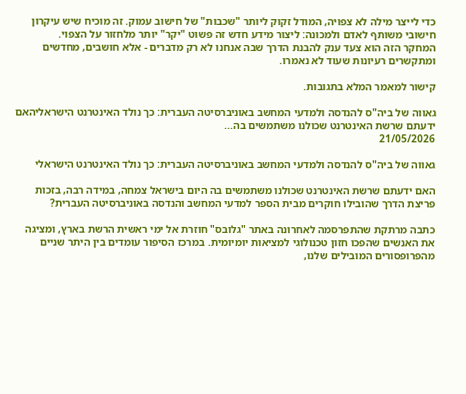כדי לייצר מילה לא צפויה, המודל זקוק ליותר "שכבות" של חישוב עמוק. זה מוכיח שיש עיקרון חישובי משותף לאדם ולמכונה: ליצור מידע חדש זה פשוט "יקר" יותר מלחזור על הצפוי.
המחקר הזה הוא צעד ענק להבנת הדרך שבה אנחנו לא רק מדברים - אלא חושבים, מחדשים ומתקשרים רעיונות שעוד לא נאמרו.

קישור למאמר המלא בתגובות.

גאווה של ביה"ס להנדסה ולמדעי המחשב באוניברסיטה העברית: כך נולד האינטרנט הישראליהאם ידעתם שרשת האינטרנט שכולנו משתמשים בה...
21/05/2026

גאווה של ביה"ס להנדסה ולמדעי המחשב באוניברסיטה העברית: כך נולד האינטרנט הישראלי

האם ידעתם שרשת האינטרנט שכולנו משתמשים בה היום בישראל צמחה, במידה רבה, בזכות פריצת הדרך שהובילו חוקרים מבית הספר למדעי המחשב והנדסה באוניברסיטה העברית?

כתבה מרתקת שהתפרסמה לאחרונה באתר "גלובס" חוזרת אל ימי ראשית הרשת בארץ, ומציגה את האנשים שהפכו חזון טכנולוגי למציאות יומיומית. במרכז הסיפור עומדים בין היתר שניים מהפרופסורים המובילים שלנו,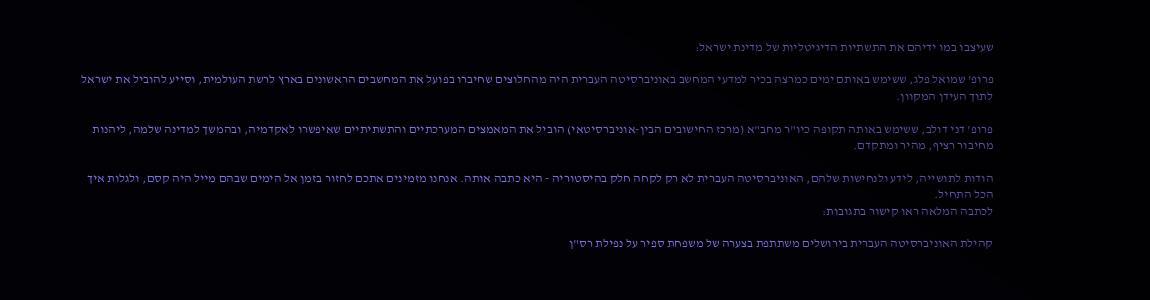שעיצבו במו ידיהם את התשתיות הדיגיטליות של מדינת ישראל:

פרופ' שמואל פלג, ששימש באותם ימים כמרצה בכיר למדעי המחשב באוניברסיטה העברית היה מהחלוצים שחיברו בפועל את המחשבים הראשונים בארץ לרשת העולמית, וסייע להוביל את ישראל לתוך העידן המקוון.

פרופ' דני דולב, ששימש באותה תקופה כיו"ר מחב"א (מרכז החישובים הבין-אוניברסיטאי) הוביל את המאמצים המערכתיים והתשתיתיים שאיפשרו לאקדמיה, ובהמשך למדינה שלמה, ליהנות מחיבור רציף, מהיר ומתקדם.

הודות לתושייה, לידע ולנחישות שלהם, האוניברסיטה העברית לא רק לקחה חלק בהיסטוריה - היא כתבה אותה. אנחנו מזמינים אתכם לחזור בזמן אל הימים שבהם מייל היה קסם, ולגלות איך הכל התחיל.
לכתבה המלאה ראו קישור בתגובות:

קהילת האוניברסיטה העברית בירושלים משתתפת בצערה של משפחת ספיר על נפילת רס"ן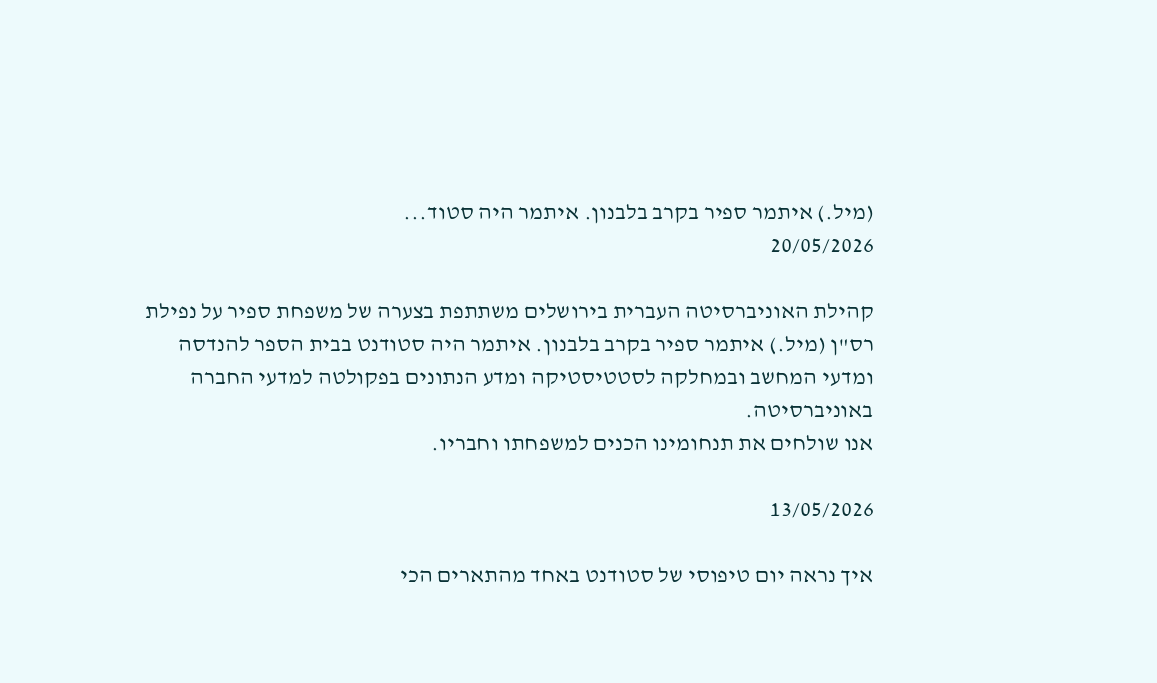(מיל.) איתמר ספיר בקרב בלבנון. איתמר היה סטוד...
20/05/2026

קהילת האוניברסיטה העברית בירושלים משתתפת בצערה של משפחת ספיר על נפילת רס"ן (מיל.) איתמר ספיר בקרב בלבנון. איתמר היה סטודנט בבית הספר להנדסה ומדעי המחשב ובמחלקה לסטטיסטיקה ומדע הנתונים בפקולטה למדעי החברה באוניברסיטה.
אנו שולחים את תנחומינו הכנים למשפחתו וחבריו.

13/05/2026

איך נראה יום טיפוסי של סטודנט באחד מהתארים הכי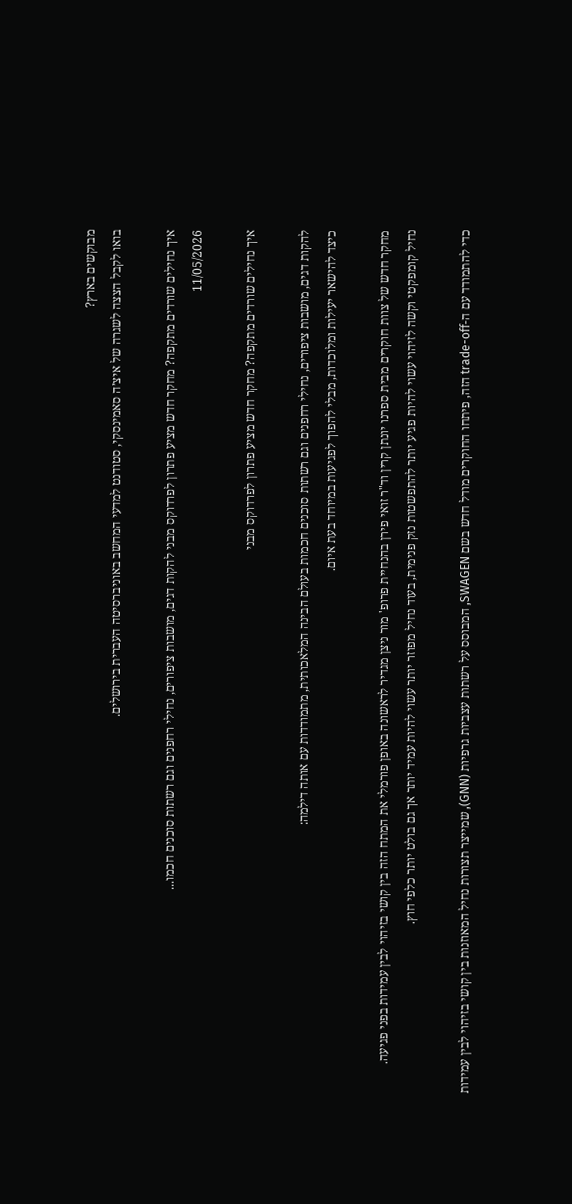מבוקשים בארץ?
בואו לקבל הצצה לשגרה של איצ׳ה סאמינסקי, סטודנט למדעי המחשב באוניברסיטה העברית בירושלים.

איך נחילים שורדים מתקפה? מחקר חדש מציע פתרון לפרדוקס מבני להקות דגים, מושבות ציפורים, נחילי רחפנים וגם רשתות סוכנים חכמו...
11/05/2026

איך נחילים שורדים מתקפה? מחקר חדש מציע פתרון לפרדוקס מבני

להקות דגים, מושבות ציפורים, נחילי רחפנים וגם רשתות סוכנים חכמות בעולם הבינה המלאכותית, מתמודדות עם אותה דילמה:
כיצד להישאר יעילות ומלוכדות, מבלי להפוך לפגיעות במיוחד בעת איום.

מחקר חדש של צוות חוקרים מבית ספרנו יונתן קרין וד"ר זואי פירן בהנחיית פרופ' מור ניצן מגדיר לראשונה באופן פורמלי את המתח הזה בין קושי בזיהוי לבין עמידות בפני פגיעה.
נחיל קומפקטי וקשה לזיהוי עשוי להיות פגיע יותר להתפשטות נזק פנימית, בעוד נחיל מפוזר יותר עשוי להיות עמיד יותר אך גם בולט יותר כלפי חוץ.

כדי להתמודד עם ה-trade-off הזה, פיתחו החוקרים מודל חדש בשם SWAGEN, המבוסס על רשתות עצביות גרפיות (GNN), שמייצר תצורות נחיל המאוזנות בין קושי בזיהוי לבין עמידות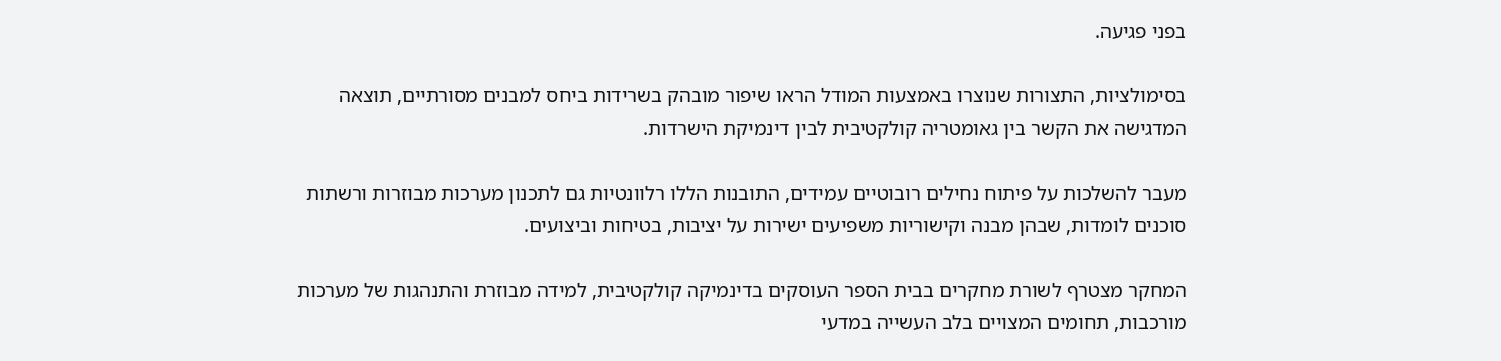בפני פגיעה.

בסימולציות, התצורות שנוצרו באמצעות המודל הראו שיפור מובהק בשרידות ביחס למבנים מסורתיים, תוצאה המדגישה את הקשר בין גאומטריה קולקטיבית לבין דינמיקת הישרדות.

מעבר להשלכות על פיתוח נחילים רובוטיים עמידים, התובנות הללו רלוונטיות גם לתכנון מערכות מבוזרות ורשתות סוכנים לומדות, שבהן מבנה וקישוריות משפיעים ישירות על יציבות, בטיחות וביצועים.

המחקר מצטרף לשורת מחקרים בבית הספר העוסקים בדינמיקה קולקטיבית, למידה מבוזרת והתנהגות של מערכות מורכבות, תחומים המצויים בלב העשייה במדעי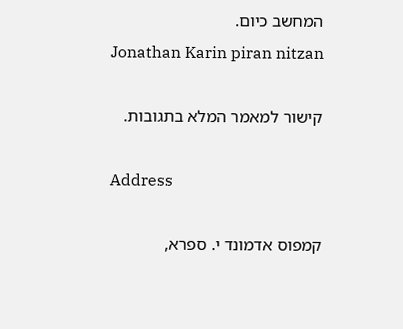המחשב כיום.
Jonathan Karin piran nitzan

קישור למאמר המלא בתגובות.

Address

קמפוס אדמונד י. ספרא,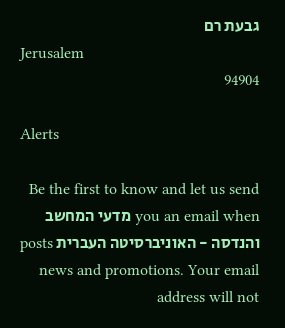גבעת רם
Jerusalem
94904

Alerts

Be the first to know and let us send you an email when מדעי המחשב והנדסה - האוניברסיטה העברית posts news and promotions. Your email address will not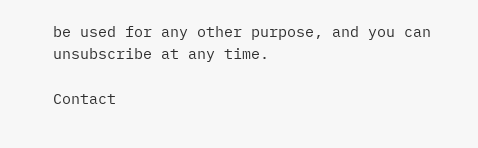be used for any other purpose, and you can unsubscribe at any time.

Contact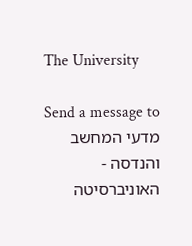The University

Send a message to מדעי המחשב והנדסה - האוניברסיטה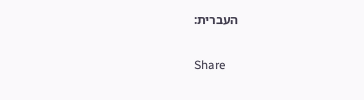העברית:

Share